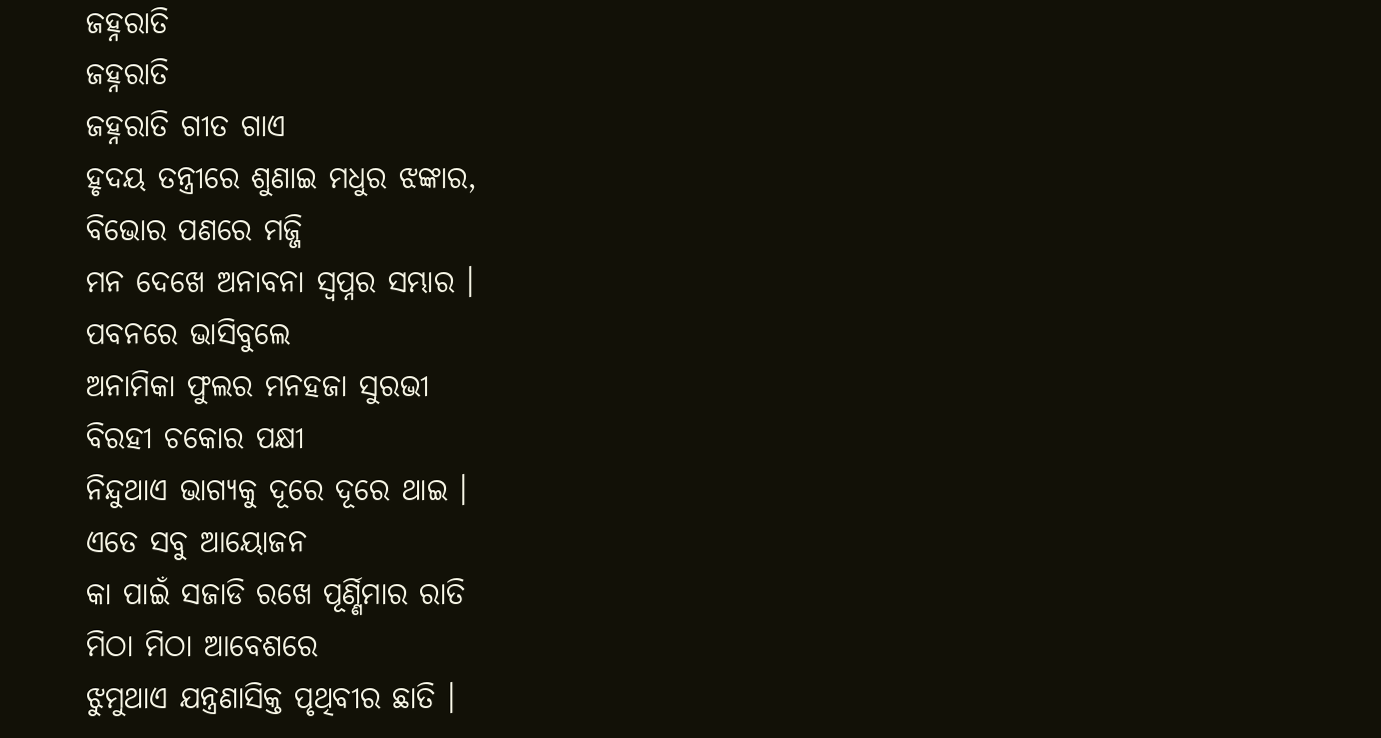ଜହ୍ନରାତି
ଜହ୍ନରାତି
ଜହ୍ନରାତି ଗୀତ ଗାଏ
ହୃଦୟ ତନ୍ତ୍ରୀରେ ଶୁଣାଇ ମଧୁର ଝଙ୍କାର,
ବିଭୋର ପଣରେ ମଜ୍ଜି
ମନ ଦେଖେ ଅନାବନା ସ୍ବପ୍ନର ସମ୍ଭାର ।
ପବନରେ ଭାସିବୁଲେ
ଅନାମିକା ଫୁଲର ମନହଜା ସୁରଭୀ
ବିରହୀ ଚକୋର ପକ୍ଷୀ
ନିନ୍ଦୁଥାଏ ଭାଗ୍ଯକୁ ଦୂରେ ଦୂରେ ଥାଇ ।
ଏତେ ସବୁ ଆୟୋଜନ
କା ପାଇଁ ସଜାଡି ରଖେ ପୂର୍ଣ୍ଣିମାର ରାତି
ମିଠା ମିଠା ଆବେଶରେ
ଝୁମୁଥାଏ ଯନ୍ତ୍ରଣାସିକ୍ତ ପୃଥିବୀର ଛାତି ।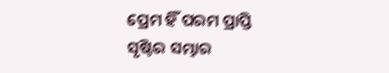ପ୍ରେମ ହିଁ ପରମ ପ୍ରାପ୍ତି
ସୃଷ୍ଟିର ସମ୍ଭାର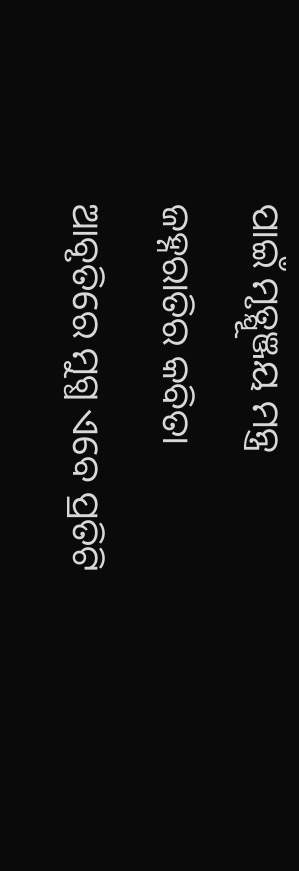ପାଇଁ ମୃତ୍ଯୂଞ୍ଜୟ ମନ୍ତ୍ର
ଜହ୍ନରାତିର କବିତା
ଆବୃତିରେ ମୁଗ୍ଧ ଏବେ ପ୍ରତିଟି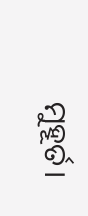ମୁହୂର୍ତ।